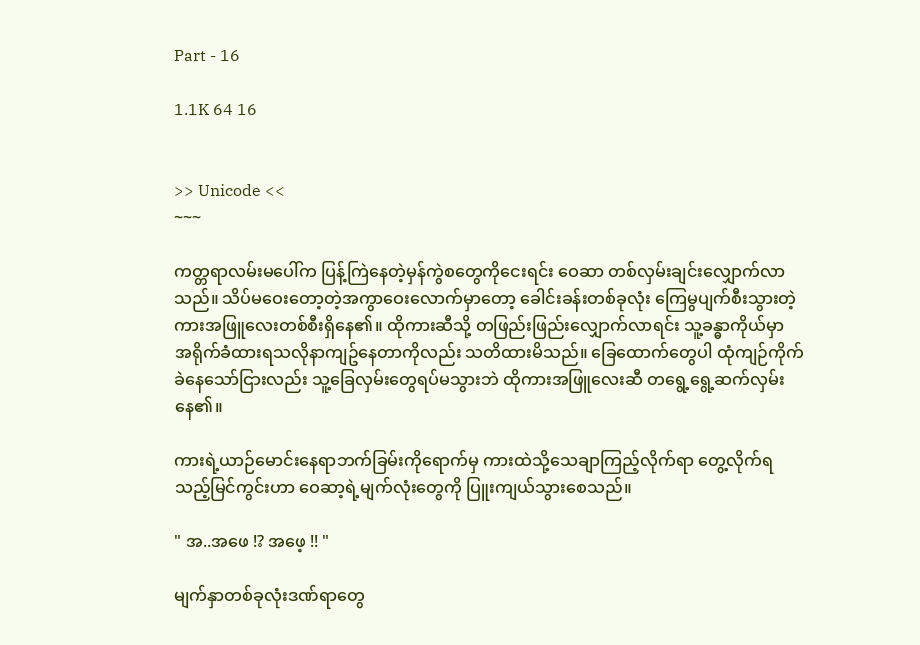Part - 16

1.1K 64 16


>> Unicode <<
~~~

ကတ္တရာလမ်းမပေါ်က ပြန့်ကြဲနေတဲ့မှန်ကွဲစတွေကိုငေးရင်း ဝေဆာ တစ်လှမ်းချင်းလျှောက်လာသည်။ သိပ်မဝေးတော့တဲ့အကွာဝေးလောက်မှာတော့ ခေါင်းခန်းတစ်ခုလုံး ကြေမွပျက်စီးသွားတဲ့ ကားအဖြူလေးတစ်စီးရှိနေ၏။ ထိုကားဆီသို့ တဖြည်းဖြည်းလျှောက်လာရင်း သူ့ခန္ဓာကိုယ်မှာ အရိုက်ခံထားရသလိုနာကျဥ်နေတာကိုလည်း သတိထားမိသည်။ ခြေထောက်တွေပါ ထုံကျဉ်ကိုက်ခဲနေသော်ငြားလည်း သူ့ခြေလှမ်းတွေရပ်မသွားဘဲ ထိုကားအဖြူလေးဆီ တရွေ့ရွေ့ဆက်လှမ်းနေ၏။

ကားရဲ့ယာဉ်မောင်းနေရာဘက်ခြမ်းကိုရောက်မှ ကားထဲသို့သေချာကြည့်လိုက်ရာ တွေ့လိုက်ရသည့်မြင်ကွင်းဟာ ဝေဆာ့ရဲ့မျက်လုံးတွေကို ပြူးကျယ်သွားစေသည်။

" အ..အဖေ !? အဖေ့ !! "

မျက်နှာတစ်ခုလုံးဒဏ်ရာတွေ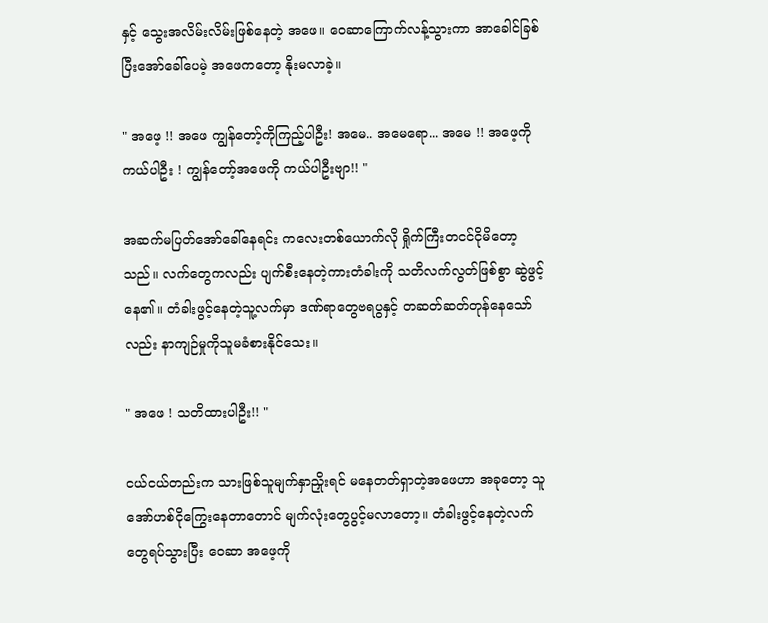နှင့် သွေးအလိမ်းလိမ်းဖြစ်နေတဲ့ အဖေ။ ဝေဆာကြောက်လန့်သွားကာ အာခေါင်ခြစ်ပြီးအော်ခေါ်ပေမဲ့ အဖေကတော့ နိုးမလာခဲ့။

" အဖေ့ !! အဖေ ကျွန်တော့်ကိုကြည့်ပါဦး! အမေ.. အမေရော... အမေ !! အဖေ့ကိုကယ်ပါဦး ! ကျွန်တော့်အဖေကို ကယ်ပါဦးဗျာ!! "

အဆက်မပြတ်အော်ခေါ်နေရင်း ကလေးတစ်ယောက်လို ရှိုက်ကြီးတငင်ငိုမိတော့သည်။ လက်တွေကလည်း ပျက်စီးနေတဲ့ကားတံခါးကို သတိလက်လွတ်ဖြစ်စွာ ဆွဲဖွင့်နေ၏။ တံခါးဖွင့်နေတဲ့သူ့လက်မှာ ဒဏ်ရာတွေဗရပွနှင့် တဆတ်ဆတ်တုန်နေသော်လည်း နာကျဉ်မှုကိုသူမခံစားနိုင်သေး။

" အဖေ ! သတိထားပါဦး!! "

ငယ်ငယ်တည်းက သားဖြစ်သူမျက်နှာညှိုးရင် မနေတတ်ရှာတဲ့အဖေဟာ အခုတော့ သူအော်ဟစ်ငိုကြွေးနေတာတောင် မျက်လုံးတွေပွင့်မလာတော့။ တံခါးဖွင့်နေတဲ့လက်တွေရပ်သွားပြီး ဝေဆာ အဖေ့ကို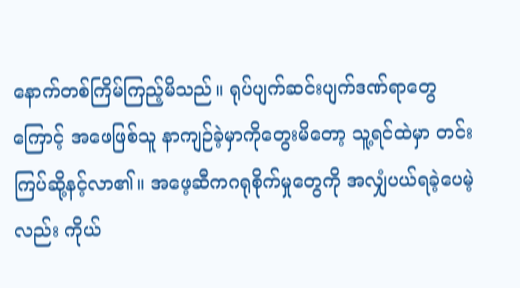နောက်တစ်ကြိမ်ကြည့်မိသည်။ ရုပ်ပျက်ဆင်းပျက်ဒဏ်ရာတွေကြောင့် အဖေဖြစ်သူ နာကျဉ်ခဲ့မှာကိုတွေးမိတော့ သူ့ရင်ထဲမှာ တင်းကြပ်ဆို့နင့်လာ၏။ အဖေ့ဆီကဂရုစိုက်မှုတွေကို အလျှံပယ်ရခဲ့ပေမဲ့လည်း ကိုယ်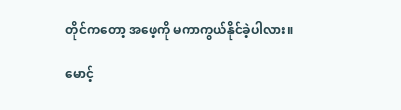တိုင်ကတော့ အဖေ့ကို မကာကွယ်နိုင်ခဲ့ပါလား။

မောင့်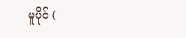မူပိုင် (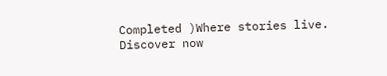Completed )Where stories live. Discover now